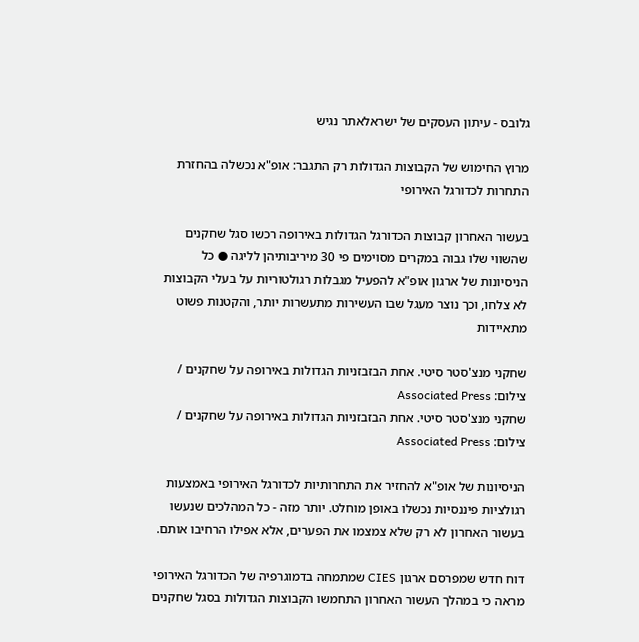גלובס - עיתון העסקים של ישראלאתר נגיש

מרוץ החימוש של הקבוצות הגדולות רק התגבר: אופ"א נכשלה בהחזרת התחרות לכדורגל האירופי

בעשור האחרון קבוצות הכדורגל הגדולות באירופה רכשו סגל שחקנים שהשווי שלו גבוה במקרים מסוימים פי 30 מיריבותיהן לליגה ● כל הניסיונות של ארגון אופ"א להפעיל מגבלות רגולטוריות על בעלי הקבוצות לא צלחו, וכך נוצר מעגל שבו העשירות מתעשרות יותר, והקטנות פשוט מתאיידות

שחקני מנצ'סטר סיטי. אחת הבזבזניות הגדולות באירופה על שחקנים / צילום: Associated Press
שחקני מנצ'סטר סיטי. אחת הבזבזניות הגדולות באירופה על שחקנים / צילום: Associated Press

הניסיונות של אופ"א להחזיר את התחרותיות לכדורגל האירופי באמצעות רגולציות פיננסיות נכשלו באופן מוחלט. יותר מזה - כל המהלכים שנעשו בעשור האחרון לא רק שלא צמצמו את הפערים, אלא אפילו הרחיבו אותם.

דוח חדש שמפרסם ארגון CIES שמתמחה בדמוגרפיה של הכדורגל האירופי מראה כי במהלך העשור האחרון התחמשו הקבוצות הגדולות בסגל שחקנים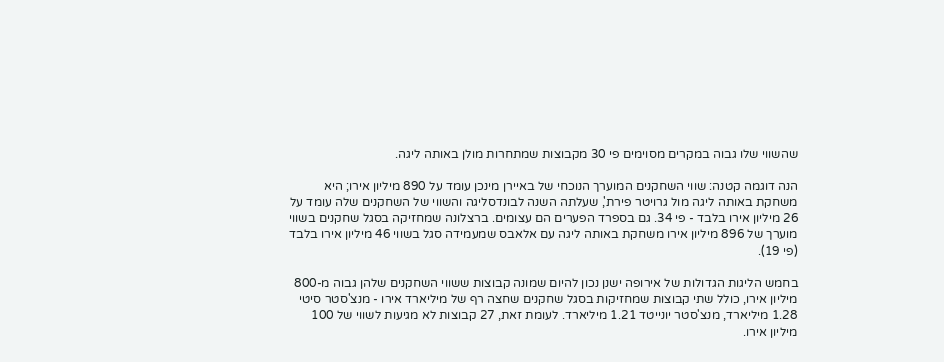שהשווי שלו גבוה במקרים מסוימים פי 30 מקבוצות שמתחרות מולן באותה ליגה.

הנה דוגמה קטנה: שווי השחקנים המוערך הנוכחי של באיירן מינכן עומד על 890 מיליון אירו; היא משחקת באותה ליגה מול גרויטר פירת', שעלתה השנה לבונדסליגה והשווי של השחקנים שלה עומד על 26 מיליון אירו בלבד - פי 34. גם בספרד הפערים הם עצומים. ברצלונה שמחזיקה בסגל שחקנים בשווי מוערך של 896 מיליון אירו משחקת באותה ליגה עם אלאבס שמעמידה סגל בשווי 46 מיליון אירו בלבד (פי 19).

בחמש הליגות הגדולות של אירופה ישנן נכון להיום שמונה קבוצות ששווי השחקנים שלהן גבוה מ-800 מיליון אירו, כולל שתי קבוצות שמחזיקות בסגל שחקנים שחצה רף של מיליארד אירו - מנצ'סטר סיטי 1.28 מיליארד, מנצ'סטר יונייטד 1.21 מיליארד. לעומת זאת, 27 קבוצות לא מגיעות לשווי של 100 מיליון אירו.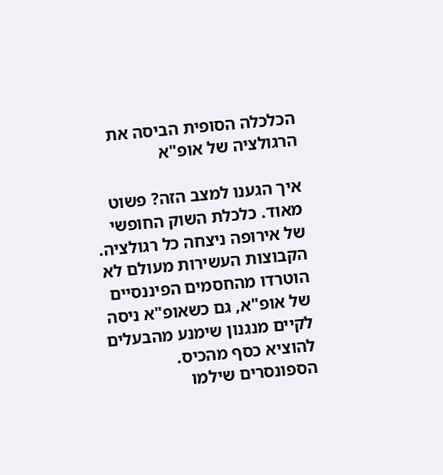הכלכלה הסופית הביסה את הרגולציה של אופ"א

איך הגענו למצב הזה? פשוט מאוד. כלכלת השוק החופשי של אירופה ניצחה כל רגולציה. הקבוצות העשירות מעולם לא הוטרדו מהחסמים הפיננסיים של אופ"א, גם כשאופ"א ניסה לקיים מנגנון שימנע מהבעלים להוציא כסף מהכיס. הספונסרים שילמו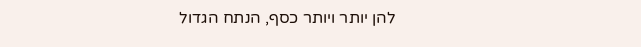להן יותר ויותר כסף, הנתח הגדול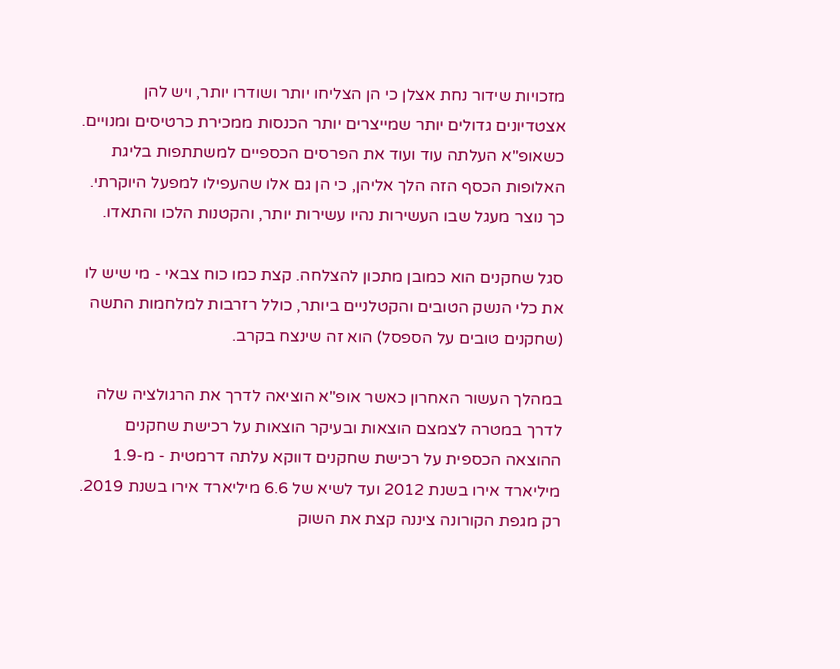מזכויות שידור נחת אצלן כי הן הצליחו יותר ושודרו יותר, ויש להן אצטדיונים גדולים יותר שמייצרים יותר הכנסות ממכירת כרטיסים ומנויים. כשאופ"א העלתה עוד ועוד את הפרסים הכספיים למשתתפות בליגת האלופות הכסף הזה הלך אליהן, כי הן גם אלו שהעפילו למפעל היוקרתי. כך נוצר מעגל שבו העשירות נהיו עשירות יותר, והקטנות הלכו והתאדו.

סגל שחקנים הוא כמובן מתכון להצלחה. קצת כמו כוח צבאי - מי שיש לו את כלי הנשק הטובים והקטלניים ביותר, כולל רזרבות למלחמות התשה (שחקנים טובים על הספסל) הוא זה שינצח בקרב.

במהלך העשור האחרון כאשר אופ"א הוציאה לדרך את הרגולציה שלה לדרך במטרה לצמצם הוצאות ובעיקר הוצאות על רכישת שחקנים ההוצאה הכספית על רכישת שחקנים דווקא עלתה דרמטית - מ-1.9 מיליארד אירו בשנת 2012 ועד לשיא של 6.6 מיליארד אירו בשנת 2019. רק מגפת הקורונה ציננה קצת את השוק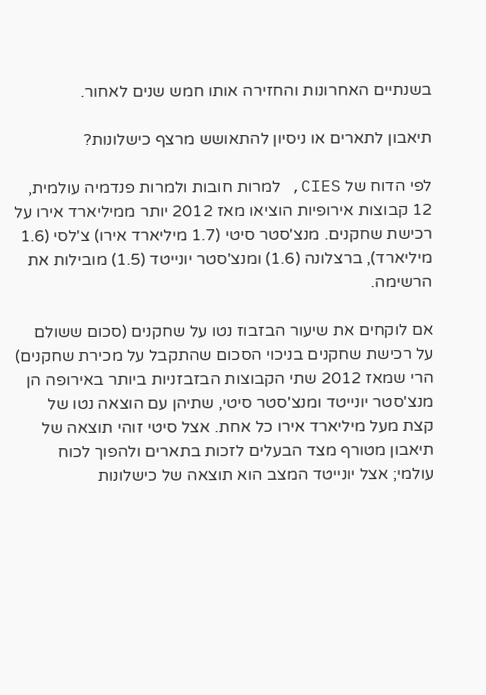בשנתיים האחרונות והחזירה אותו חמש שנים לאחור.

תיאבון לתארים או ניסיון להתאושש מרצף כישלונות?

לפי הדוח של CIES, למרות חובות ולמרות פנדמיה עולמית, 12 קבוצות אירופיות הוציאו מאז 2012 יותר ממיליארד אירו על רכישת שחקנים. מנצ'סטר סיטי (1.7 מיליארד אירו) צ'לסי (1.6 מיליארד), ברצלונה (1.6) ומנצ'סטר יונייטד (1.5) מובילות את הרשימה.

אם לוקחים את שיעור הבזבוז נטו על שחקנים (סכום ששולם על רכישת שחקנים בניכוי הסכום שהתקבל על מכירת שחקנים) הרי שמאז 2012 שתי הקבוצות הבזבזניות ביותר באירופה הן מנצ'סטר יונייטד ומנצ'סטר סיטי, שתיהן עם הוצאה נטו של קצת מעל מיליארד אירו כל אחת. אצל סיטי זוהי תוצאה של תיאבון מטורף מצד הבעלים לזכות בתארים ולהפוך לכוח עולמי; אצל יונייטד המצב הוא תוצאה של כישלונות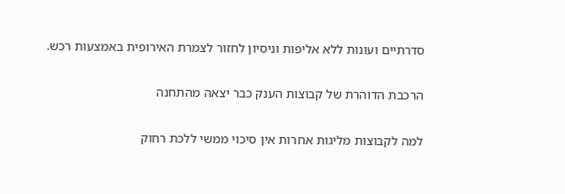סדרתיים ועונות ללא אליפות וניסיון לחזור לצמרת האירופית באמצעות רכש.

הרכבת הדוהרת של קבוצות הענק כבר יצאה מהתחנה

למה לקבוצות מליגות אחרות אין סיכוי ממשי ללכת רחוק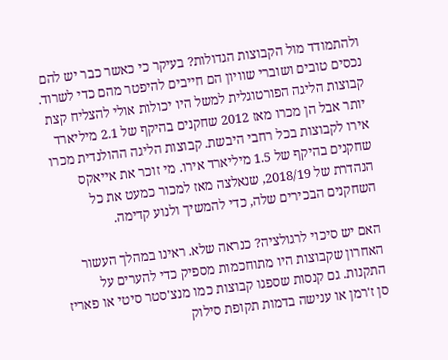ולהתמודד מול הקבוצות הגדולות? בעיקר כי כאשר כבר יש להם נכסים טובים ושוברי שוויון הם חייבים להיפטר מהם כדי לשרוד. קבוצות הליגה הפורטוגלית למשל היו יכולות אולי להצליח קצת יותר אבל הן מכרו מאז 2012 שחקנים בהיקף של 2.1 מיליארד אירו לקבוצות בכל רחבי היבשת. קבוצות הליגה ההולנדית מכרו שחקנים בהיקף של 1.5 מיליארד אירו. מי זוכר את אייאקס הנהדרת של 2018/19, שנאלצה מאז למכור כמעט את כל השחקנים הבכירים שלה, כדי להמשיך ולנוע קדימה.

האם יש סיכוי לרגולציה? כנראה שלא. ראינו במהלך העשור האחרון שקבוצות היו מתוחכמות מספיק כדי להערים על התקנות. גם קנסות שספגו קבוצות כמו מנצ'סטר סיטי או פאריז סן ז'רמן או ענישה בדמות תקופת סילוק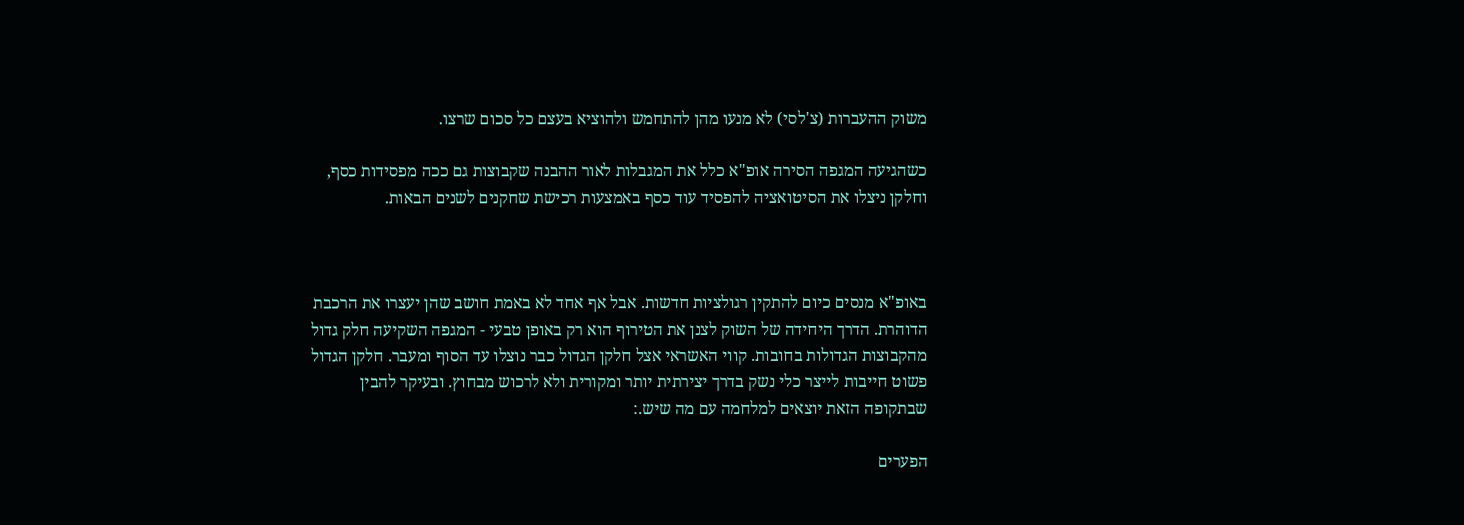משוק ההעברות (צ'לסי) לא מנעו מהן להתחמש ולהוציא בעצם כל סכום שרצו.

כשהגיעה המגפה הסירה אופ"א כלל את המגבלות לאור ההבנה שקבוצות גם ככה מפסידות כסף, וחלקן ניצלו את הסיטואציה להפסיד עוד כסף באמצעות רכישת שחקנים לשנים הבאות.



באופ"א מנסים כיום להתקין רגולציות חדשות. אבל אף אחד לא באמת חושב שהן יעצרו את הרכבת הדוהרת. הדרך היחידה של השוק לצנן את הטירוף הוא רק באופן טבעי - המגפה השקיעה חלק גדול מהקבוצות הגדולות בחובות. קווי האשראי אצל חלקן הגדול כבר נוצלו עד הסוף ומעבר. חלקן הגדול פשוט חייבות לייצר כלי נשק בדרך יצירתית יותר ומקורית ולא לרכוש מבחוץ. ובעיקר להבין שבתקופה הזאת יוצאים למלחמה עם מה שיש.:

הפערים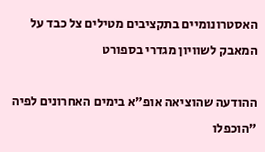האסטרונומיים בתקציבים מטילים צל כבד על המאבק לשוויון מגדרי בספורט

ההודעה שהוציאה אופ"א בימים האחרונים לפיה "הוכפלו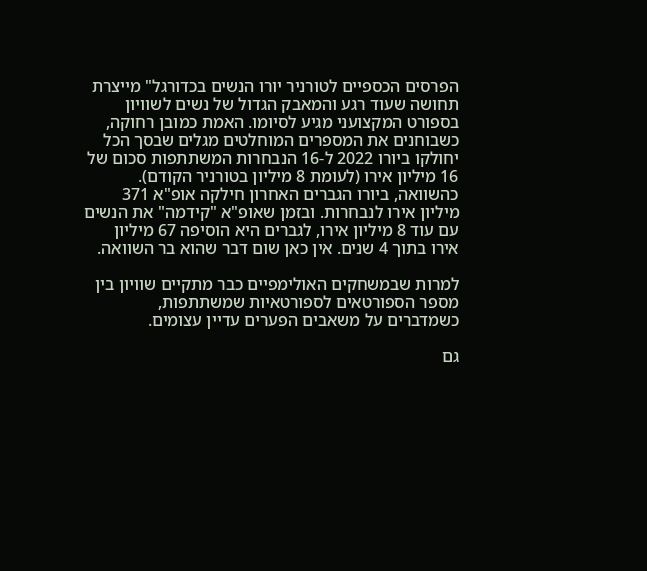הפרסים הכספיים לטורניר יורו הנשים בכדורגל" מייצרת תחושה שעוד רגע והמאבק הגדול של נשים לשוויון בספורט המקצועני מגיע לסיומו. האמת כמובן רחוקה, כשבוחנים את המספרים המוחלטים מגלים שבסך הכל יחולקו ביורו 2022 ל-16 הנבחרות המשתתפות סכום של 16 מיליון אירו (לעומת 8 מיליון בטורניר הקודם). כהשוואה, ביורו הגברים האחרון חילקה אופ"א 371 מיליון אירו לנבחרות. ובזמן שאופ"א "קידמה" את הנשים עם עוד 8 מיליון אירו, לגברים היא הוסיפה 67 מיליון אירו בתוך 4 שנים. אין כאן שום דבר שהוא בר השוואה.

למרות שבמשחקים האולימפיים כבר מתקיים שוויון בין מספר הספורטאים לספורטאיות שמשתתפות, כשמדברים על משאבים הפערים עדיין עצומים.

גם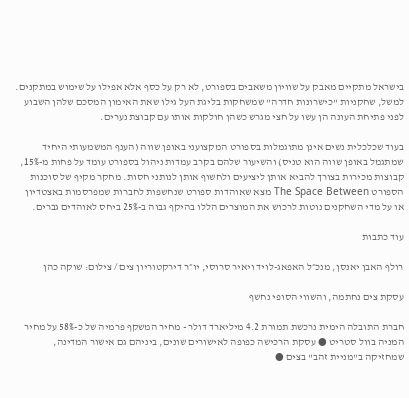בישראל מתקיים מאבק על שוויון משאבים בספורט, לא רק על כסף אלא אפילו על שימוש במתקנים. למשל, שחקניות "כישרונות חדרה" שמשחקות בליגת העל גילו שאת האימון המסכם שלהן השבוע לפני פתיחת העונה הן עשו על חצי מגרש כשהן חולקות אותו עם קבוצת נערים.

בעוד שכלכלית נשים אינן מתוגמלות בספורט המקצועני באופן שווה (הענף המשמעותי היחיד שמתגמל באופן שווה הוא טניס) והשיעור שלהם בקרב עמדות ניהול בספורט עומד על פחות מ-15%, קבוצות מכירות בצורך להביא אותן ליציעים ולחשוף אותן לנותני חסות. מחקר מקיף של סוכנות הספורט The Space Between מצא שאוהדות ספורט שנחשפות לחברות שמפרסמות באצטדיון או על מדי השחקנים נוטות לרכוש את המוצרים הללו בהיקף גבוה ב-25% ביחס לאוהדים גברים.

עוד כתבות

רולף האבן יאנסן, מנכ״ל האפאג-לויד ויאיר סרוסי, יו״ר דירקטוריון צים / צילום: שוקה כהן

עסקת צים נחתמה, והשווי הסופי נחשף

חברת התובלה הימית נרכשת תמורת 4.2 מיליארד דולר - מחיר המשקף פרמיה של כ-58% על מחיר המניה בוול סטריט ● עסקת הרכישה כפופה לאישורים שונים, ביניהם גם אישור המדינה, שמחזיקה ב"מניית זהב" בצים ●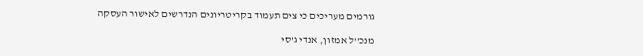גורמים מעריכים כי צים תעמוד בקריטריונים הנדרשים לאישור העסקה

מנכ''ל אמזון, אנדי ג'סי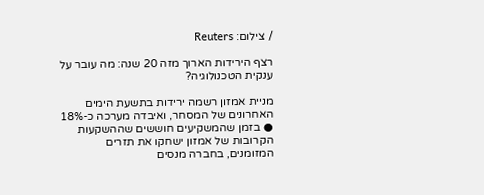/ צילום: Reuters

רצף הירידות הארוך מזה 20 שנה: מה עובר על ענקית הטכנולוגיה?

מניית אמזון רשמה ירידות בתשעת הימים האחרונים של המסחר, ואיבדה מערכה כ-18% ● בזמן שהמשקיעים חוששים שההשקעות הקרובות של אמזון ישחקו את תזרים המזומנים, בחברה מנסים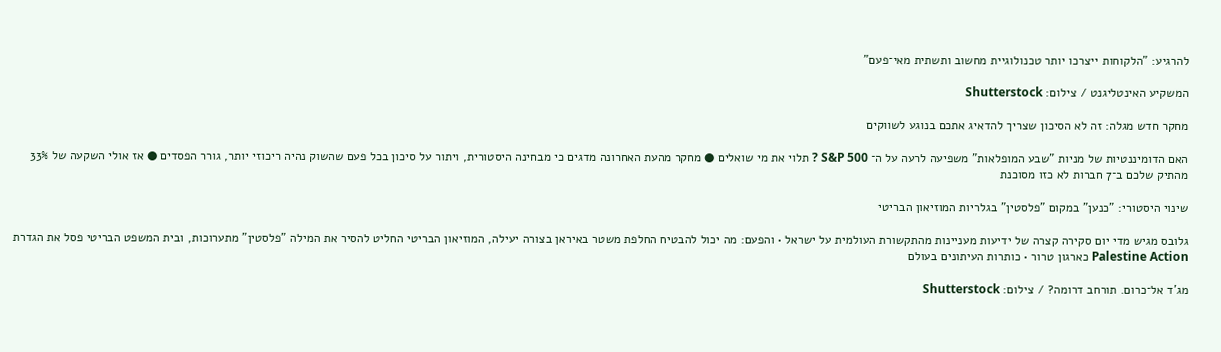להרגיע: "הלקוחות ייצרכו יותר טכנולוגיית מחשוב ותשתית מאי־פעם"

המשקיע האינטליגנט / צילום: Shutterstock

מחקר חדש מגלה: זה לא הסיכון שצריך להדאיג אתכם בנוגע לשווקים

האם הדומיננטיות של מניות "שבע המופלאות" משפיעה לרעה על ה־ S&P 500 ? תלוי את מי שואלים ● מחקר מהעת האחרונה מדגים כי מבחינה היסטורית, ויתור על סיכון בכל פעם שהשוק נהיה ריכוזי יותר, גורר הפסדים ● אז אולי השקעה של 33% מהתיק שלכם ב־7 חברות לא כזו מסוכנת

שינוי היסטורי: "כנען" במקום "פלסטין" בגלריות המוזיאון הבריטי

גלובס מגיש מדי יום סקירה קצרה של ידיעות מעניינות מהתקשורת העולמית על ישראל • והפעם: מה יכול להבטיח החלפת משטר באיראן בצורה יעילה, המוזיאון הבריטי החליט להסיר את המילה "פלסטין" מתערוכות, ובית המשפט הבריטי פסל את הגדרת Palestine Action כארגון טרור • כותרות העיתונים בעולם

מג'ד אל־כרום. תורחב דרומה? / צילום: Shutterstock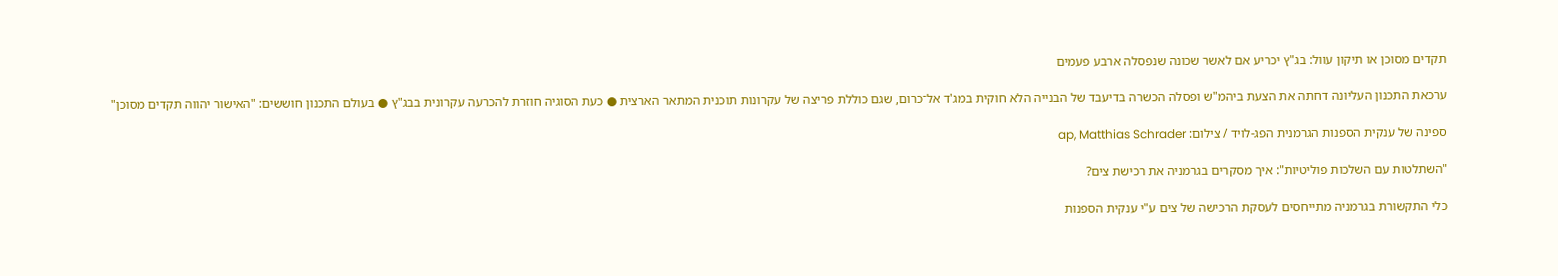תקדים מסוכן או תיקון עוול: בג"ץ יכריע אם לאשר שכונה שנפסלה ארבע פעמים

ערכאת התכנון העליונה דחתה את הצעת ביהמ"ש ופסלה הכשרה בדיעבד של הבנייה הלא חוקית במג'ד אל־כרום, שגם כוללת פריצה של עקרונות תוכנית המתאר הארצית ● כעת הסוגיה חוזרת להכרעה עקרונית בבג"ץ ● בעולם התכנון חוששים: "האישור יהווה תקדים מסוכן"

ספינה של ענקית הספנות הגרמנית הפג-לויד / צילום: ap, Matthias Schrader

"השתלטות עם השלכות פוליטיות": איך מסקרים בגרמניה את רכישת צים?

כלי התקשורת בגרמניה מתייחסים לעסקת הרכישה של צים ע"י ענקית הספנות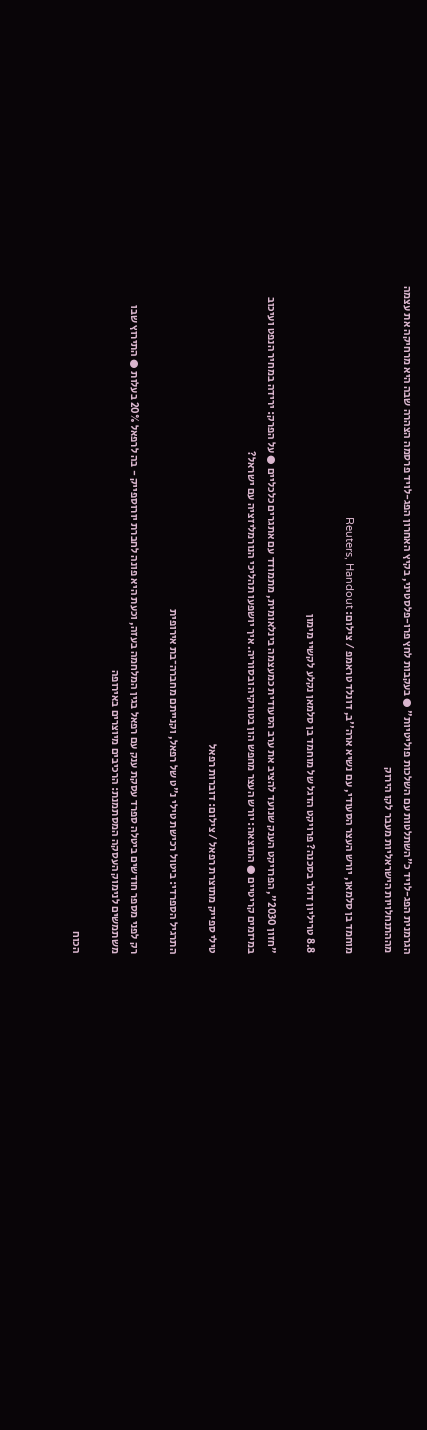הגרמנית הפג-לויד כ"השתלטות עם השלכות פוליטיות" ● בעקבות לחץ פרו-פלסטיני, בקיץ האחרון הפג-לויד פרסמה הצהרה שבה היא מרחיקה את עצמה מההתנחלויות הישראליות מעבר לקו הירוק

מוחמד בן סלמאן, יורש העצר הסעודי, עם נשיא ארה''ב, דונלד טראמפ / צילום: Reuters, Handout

8.8 טריליון דולר בסכנה? פרויקט הדגל של מוחמד בן סלמאן נקלע לקשיי מימון

"חזון 2030", הפרויקט הענק שנועד להציב את ערב הסעודית כמעצמה בינלאומית, מתמודד עם אתגרים כלכליים ● על הפרק: ירידה במחיר הנפט ועיכוב במיזמים קריטיים ● התוצאה: יורש העצר מחפש הון בטורקיה ובסוריה. איך יושפעו תהליכי הנורמליזציה עם ישראל?

טילי ספייק מתוצרת רפאל / צילום: דוברות רפאל

התרגיל הספרדי: ביטול רכישת טילי נ"ט של רפאל, וקנייתם מחברה־בת אירופית

רק לפני מספר חודשים ביטלה ספרד עסקת ענק עם רפאל בגין המלחמה בעזה, וכעת היא פונה לחברת יורוספייק - בה לרפאל 20% בעלות ● התירוץ שבו משתמשים לנימוק העסקה המסתמנת: הרכיבים מיוצרים באירופה

הכוח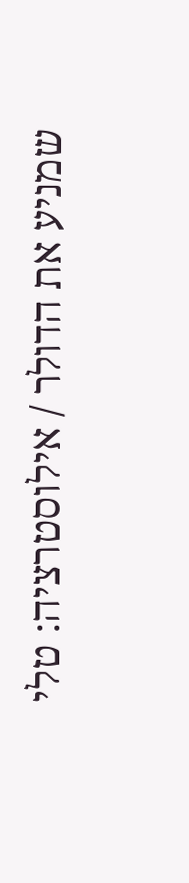שמניע את הדולר / אילוסטרציה: טלי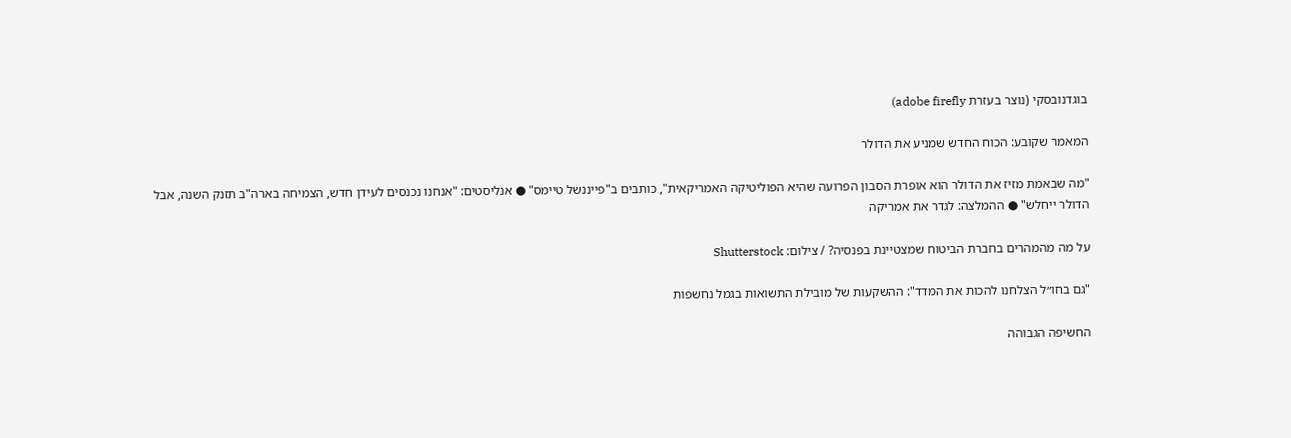בוגדנובסקי (נוצר בעזרת adobe firefly)

המאמר שקובע: הכוח החדש שמניע את הדולר

"מה שבאמת מזיז את הדולר הוא אופרת הסבון הפרועה שהיא הפוליטיקה האמריקאית", כותבים ב"פייננשל טיימס" ● אנליסטים: "אנחנו נכנסים לעידן חדש, הצמיחה בארה"ב תזנק השנה, אבל הדולר ייחלש" ● ההמלצה: לגדר את אמריקה

על מה מהמהרים בחברת הביטוח שמצטיינת בפנסיה? / צילום: Shutterstock

"גם בחו״ל הצלחנו להכות את המדד": ההשקעות של מובילת התשואות בגמל נחשפות

החשיפה הגבוהה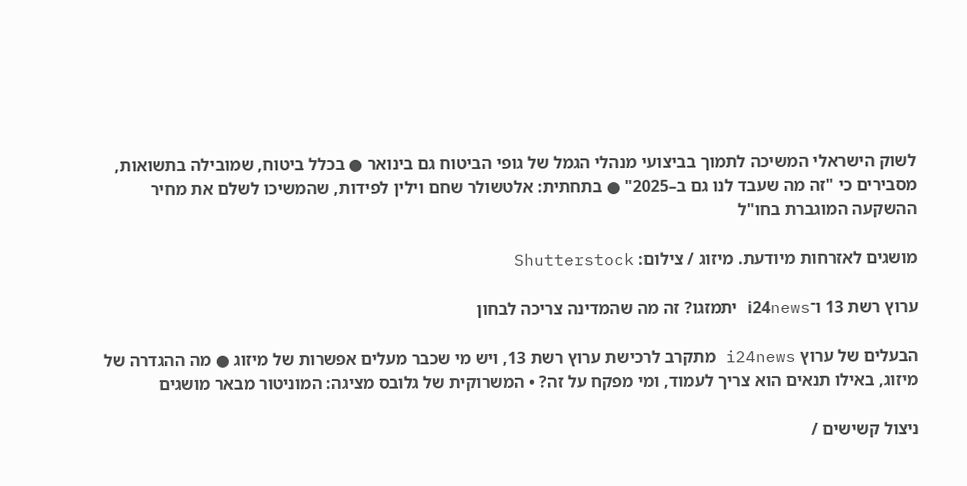לשוק הישראלי המשיכה לתמוך בביצועי מנהלי הגמל של גופי הביטוח גם בינואר ● בכלל ביטוח, שמובילה בתשואות, מסבירים כי "זה מה שעבד לנו גם ב–2025" ● בתחתית: אלטשולר שחם וילין לפידות, שהמשיכו לשלם את מחיר ההשקעה המוגברת בחו"ל

מושגים לאזרחות מיודעת. מיזוג / צילום: Shutterstock

ערוץ רשת 13 ו־i24news יתמזגו? זה מה שהמדינה צריכה לבחון

הבעלים של ערוץ i24news מתקרב לרכישת ערוץ רשת 13, ויש מי שכבר מעלים אפשרות של מיזוג ● מה ההגדרה של מיזוג, באילו תנאים הוא צריך לעמוד, ומי מפקח על זה? • המשרוקית של גלובס מציגה: המוניטור מבאר מושגים

ניצול קשישים /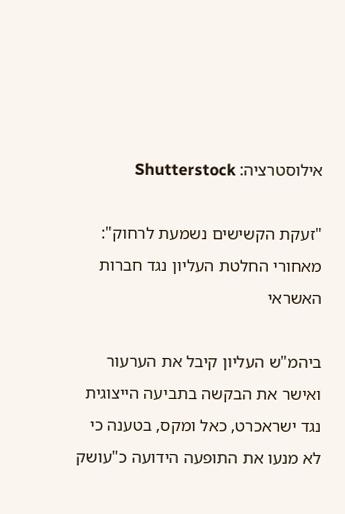אילוסטרציה: Shutterstock

"זעקת הקשישים נשמעת לרחוק": מאחורי החלטת העליון נגד חברות האשראי

ביהמ"ש העליון קיבל את הערעור ואישר את הבקשה בתביעה הייצוגית נגד ישראכרט, כאל ומקס, בטענה כי לא מנעו את התופעה הידועה כ"עושק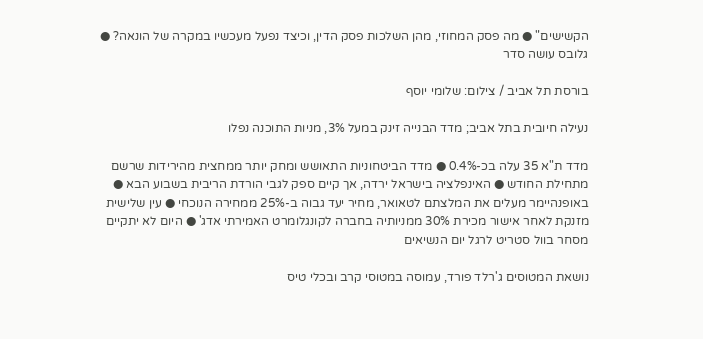הקשישים" ● מה פסק המחוזי, מהן השלכות פסק הדין, וכיצד נפעל מעכשיו במקרה של הונאה? ● גלובס עושה סדר

בורסת תל אביב / צילום: שלומי יוסף

נעילה חיובית בתל אביב; מדד הבנייה זינק במעל 3%, מניות התוכנה נפלו

מדד ת"א 35 עלה בכ-0.4% ● מדד הביטחוניות התאושש ומחק יותר ממחצית מהירידות שרשם מתחילת החודש ● האינפלציה בישראל ירדה, אך קיים ספק לגבי הורדת הריבית בשבוע הבא ● באופנהיימר מעלים את המלצתם לטאואר, מחיר יעד גבוה ב-25% ממחירה הנוכחי ● עין שלישית מזנקת לאחר אישור מכירת 30% ממניותיה בחברה לקונגלומרט האמירתי אדג' ● היום לא יתקיים מסחר בוול סטריט לרגל יום הנשיאים

נושאת המטוסים ג'רלד פורד, עמוסה במטוסי קרב ובכלי טיס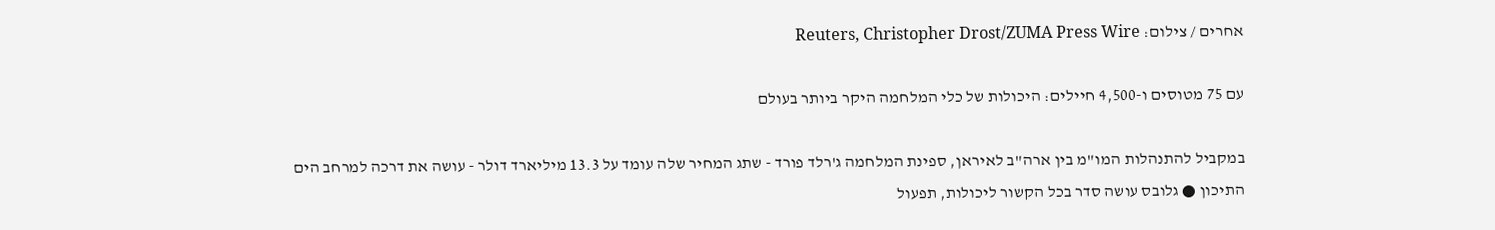אחרים / צילום: Reuters, Christopher Drost/ZUMA Press Wire

עם 75 מטוסים ו-4,500 חיילים: היכולות של כלי המלחמה היקר ביותר בעולם

במקביל להתנהלות המו"מ בין ארה"ב לאיראן, ספינת המלחמה ג'רלד פורד - שתג המחיר שלה עומד על 13.3 מיליארד דולר - עושה את דרכה למרחב הים התיכון ● גלובס עושה סדר בכל הקשור ליכולות, תפעול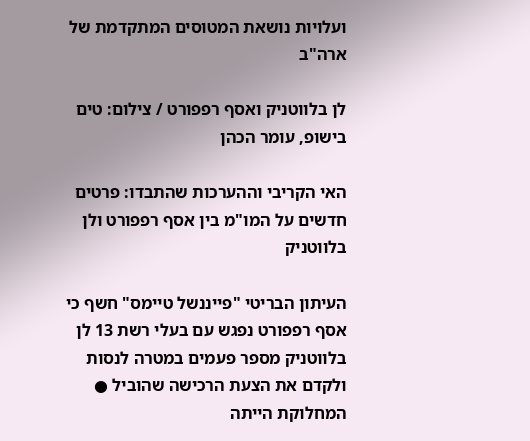ועלויות נושאת המטוסים המתקדמת של ארה"ב

לן בלווטניק ואסף רפפורט / צילום: טים בישופ, עומר הכהן

האי הקריבי וההערכות שהתבדו: פרטים חדשים על המו"מ בין אסף רפפורט ולן בלווטניק

העיתון הבריטי "פייננשל טיימס" חשף כי אסף רפפורט נפגש עם בעלי רשת 13 לן בלווטניק מספר פעמים במטרה לנסות ולקדם את הצעת הרכישה שהוביל ● המחלוקת הייתה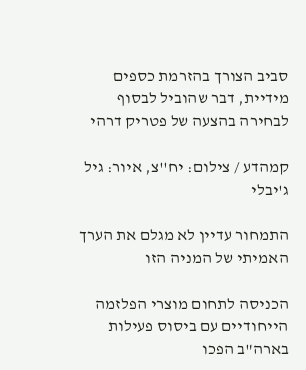סביב הצורך בהזרמת כספים מידיית, דבר שהוביל לבסוף לבחירה בהצעה של פטריק דרהי

קמהדע / צילום: יח''צ, איור: גיל ג'יבלי

התמחור עדיין לא מגלם את הערך האמיתי של המניה הזו

הכניסה לתחום מוצרי הפלזמה הייחודיים עם ביסוס פעילות בארה"ב הפכו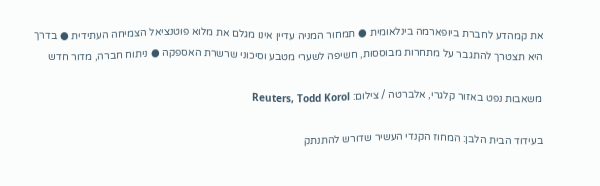את קמהדע לחברת ביופארמה בינלאומית ● תמחור המניה עדיין אינו מגלם את מלוא פוטנציאל הצמיחה העתידית ● בדרך היא תצטרך להתגבר על מתחרות מבוססות, חשיפה לשערי מטבע וסיכוני שרשרת האספקה ● ניתוח חברה, מדור חדש

משאבות נפט באזור קלגרי, אלברטה / צילום: Reuters, Todd Korol

בעידוד הבית הלבן: המחוז הקנדי העשיר שדורש להתנתק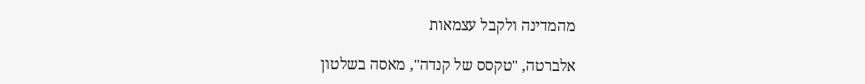מהמדינה ולקבל עצמאות

אלברטה, "טקסס של קנדה", מאסה בשלטון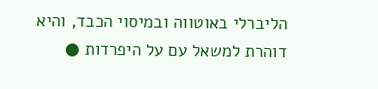הליברלי באוטווה ובמיסוי הכבד, והיא דוהרת למשאל עם על היפרדות ●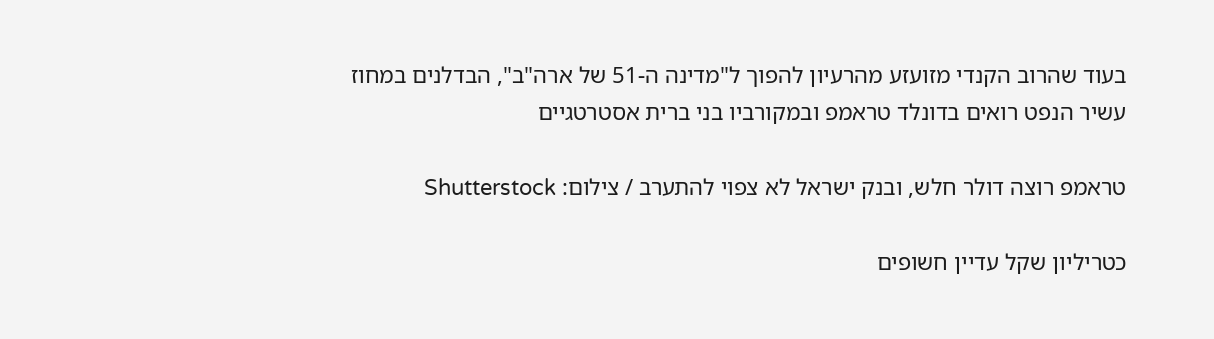בעוד שהרוב הקנדי מזועזע מהרעיון להפוך ל"מדינה ה-51 של ארה"ב", הבדלנים במחוז עשיר הנפט רואים בדונלד טראמפ ובמקורביו בני ברית אסטרטגיים

טראמפ רוצה דולר חלש, ובנק ישראל לא צפוי להתערב / צילום: Shutterstock

כטריליון שקל עדיין חשופים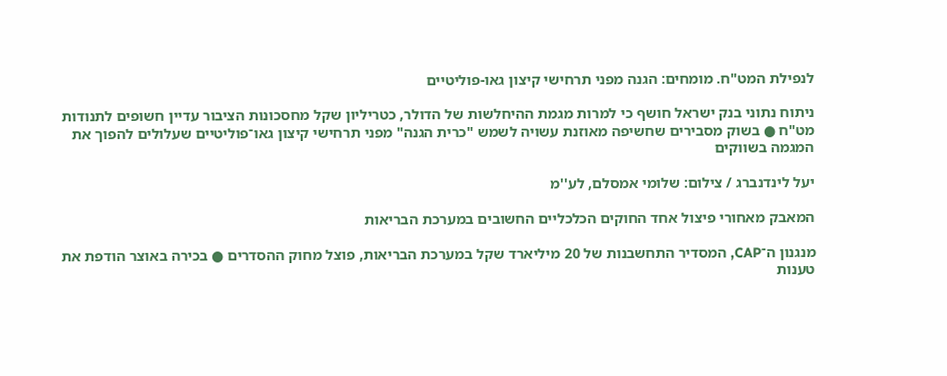לנפילת המט"ח. מומחים: הגנה מפני תרחישי קיצון גאו-פוליטיים

ניתוח נתוני בנק ישראל חושף כי למרות מגמת ההיחלשות של הדולר, כטריליון שקל מחסכונות הציבור עדיין חשופים לתנודות מט"ח ● בשוק מסבירים שחשיפה מאוזנת עשויה לשמש "כרית הגנה" מפני תרחישי קיצון גאו־פוליטיים שעלולים להפוך את המגמה בשווקים

יעל לינדנברג / צילום: שלומי אמסלם, לע''מ

המאבק מאחורי פיצול אחד החוקים הכלכליים החשובים במערכת הבריאות

מנגנון ה־CAP, המסדיר התחשבנות של 20 מיליארד שקל במערכת הבריאות, פוצל מחוק ההסדרים ● בכירה באוצר הודפת את טענות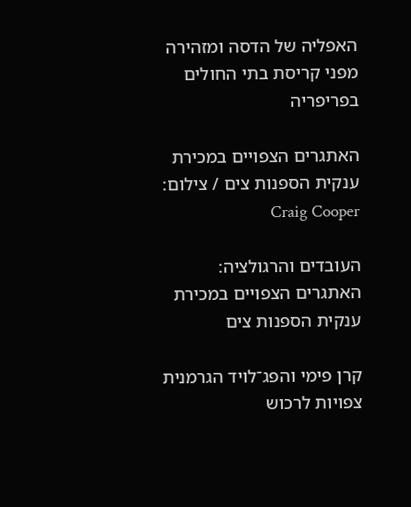האפליה של הדסה ומזהירה מפני קריסת בתי החולים בפריפריה

האתגרים הצפויים במכירת ענקית הספנות צים / צילום: Craig Cooper

העובדים והרגולציה: האתגרים הצפויים במכירת ענקית הספנות צים

קרן פימי והפג־לויד הגרמנית צפויות לרכוש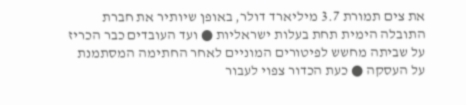את צים תמורת 3.7 מיליארד דולר, באופן שיותיר את חברת התובלה הימית תחת בעלות ישראליות ● ועד העובדים כבר הכריז על שביתה מחשש לפיטורים המוניים לאחר החתימה המסתמנת על העסקה ● כעת הכדור צפוי לעבור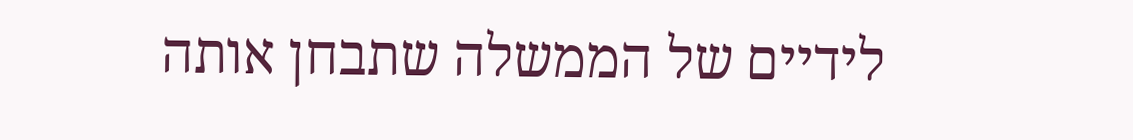לידיים של הממשלה שתבחן אותה